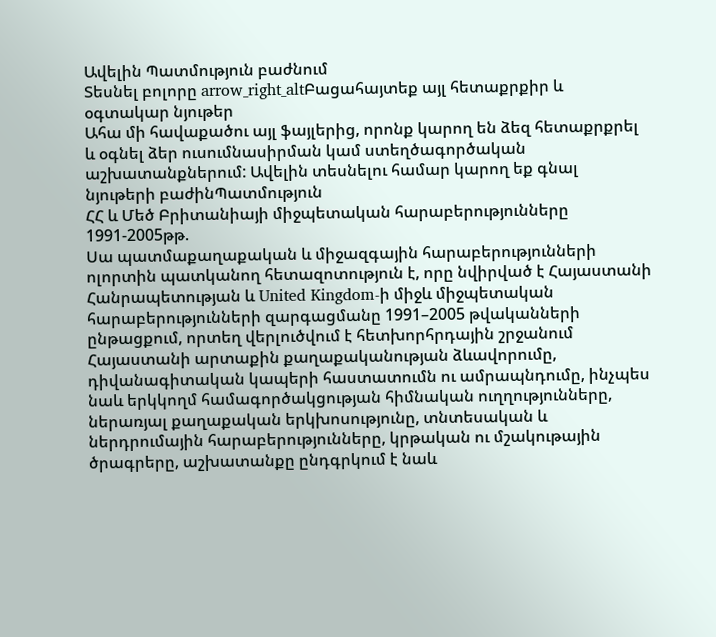Ավելին Պատմություն բաժնում
Տեսնել բոլորը arrow_right_altԲացահայտեք այլ հետաքրքիր և օգտակար նյութեր
Ահա մի հավաքածու այլ ֆայլերից, որոնք կարող են ձեզ հետաքրքրել և օգնել ձեր ուսումնասիրման կամ ստեղծագործական աշխատանքներում: Ավելին տեսնելու համար կարող եք գնալ նյութերի բաժինՊատմություն
ՀՀ և Մեծ Բրիտանիայի միջպետական հարաբերությունները 1991-2005թթ.
Սա պատմաքաղաքական և միջազգային հարաբերությունների ոլորտին պատկանող հետազոտություն է, որը նվիրված է Հայաստանի Հանրապետության և United Kingdom-ի միջև միջպետական հարաբերությունների զարգացմանը 1991–2005 թվականների ընթացքում, որտեղ վերլուծվում է հետխորհրդային շրջանում Հայաստանի արտաքին քաղաքականության ձևավորումը, դիվանագիտական կապերի հաստատումն ու ամրապնդումը, ինչպես նաև երկկողմ համագործակցության հիմնական ուղղությունները, ներառյալ քաղաքական երկխոսությունը, տնտեսական և ներդրումային հարաբերությունները, կրթական ու մշակութային ծրագրերը, աշխատանքը ընդգրկում է նաև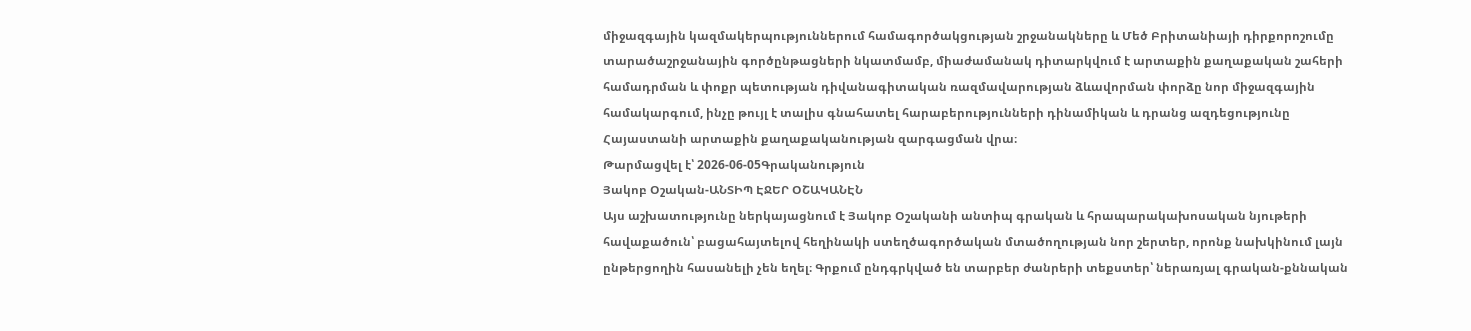միջազգային կազմակերպություններում համագործակցության շրջանակները և Մեծ Բրիտանիայի դիրքորոշումը տարածաշրջանային գործընթացների նկատմամբ, միաժամանակ դիտարկվում է արտաքին քաղաքական շահերի համադրման և փոքր պետության դիվանագիտական ռազմավարության ձևավորման փորձը նոր միջազգային համակարգում, ինչը թույլ է տալիս գնահատել հարաբերությունների դինամիկան և դրանց ազդեցությունը Հայաստանի արտաքին քաղաքականության զարգացման վրա։
Թարմացվել է՝ 2026-06-05Գրականություն
Յակոբ Օշական-ԱՆՏԻՊ ԷՋԵՐ ՕՇԱԿԱՆԷՆ
Այս աշխատությունը ներկայացնում է Յակոբ Օշականի անտիպ գրական և հրապարակախոսական նյութերի հավաքածուն՝ բացահայտելով հեղինակի ստեղծագործական մտածողության նոր շերտեր, որոնք նախկինում լայն ընթերցողին հասանելի չեն եղել։ Գրքում ընդգրկված են տարբեր ժանրերի տեքստեր՝ ներառյալ գրական-քննական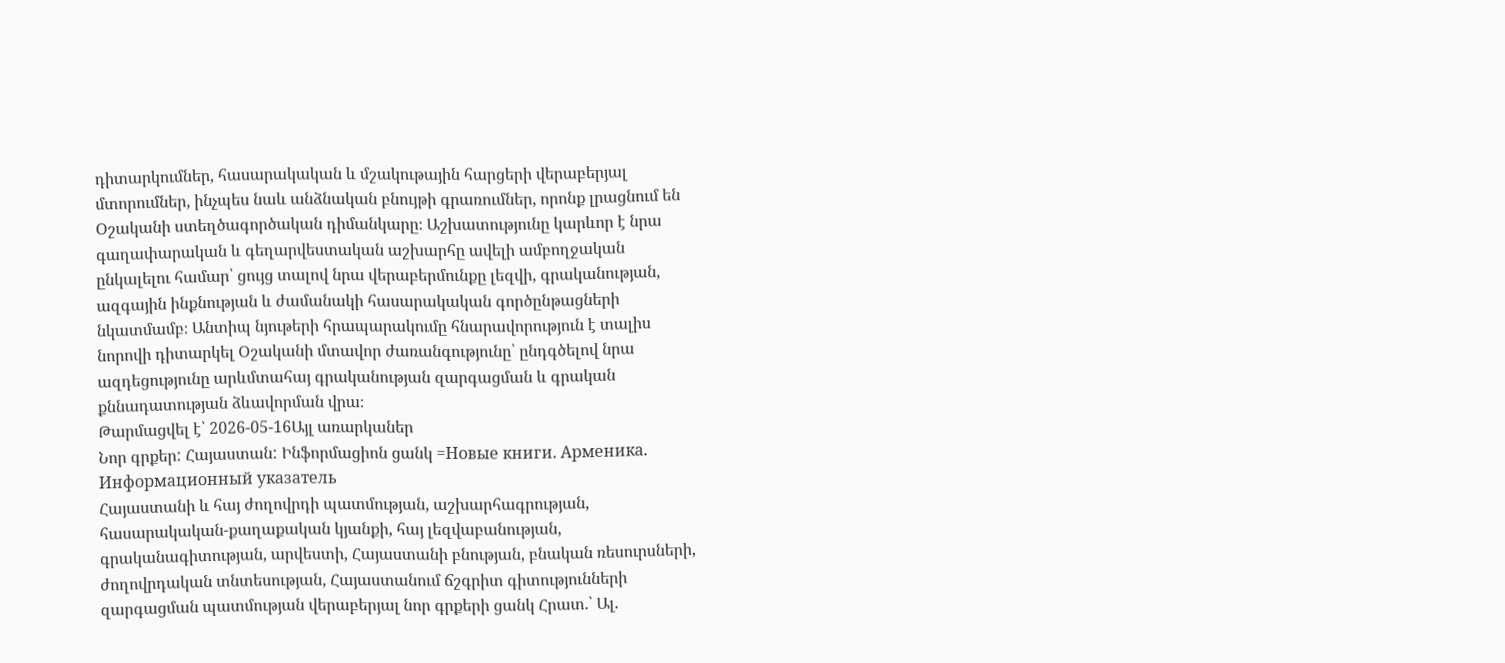դիտարկումներ, հասարակական և մշակութային հարցերի վերաբերյալ մտորումներ, ինչպես նաև անձնական բնույթի գրառումներ, որոնք լրացնում են Օշականի ստեղծագործական դիմանկարը։ Աշխատությունը կարևոր է նրա գաղափարական և գեղարվեստական աշխարհը ավելի ամբողջական ընկալելու համար՝ ցույց տալով նրա վերաբերմունքը լեզվի, գրականության, ազգային ինքնության և ժամանակի հասարակական գործընթացների նկատմամբ։ Անտիպ նյութերի հրապարակումը հնարավորություն է տալիս նորովի դիտարկել Օշականի մտավոր ժառանգությունը՝ ընդգծելով նրա ազդեցությունը արևմտահայ գրականության զարգացման և գրական քննադատության ձևավորման վրա։
Թարմացվել է՝ 2026-05-16Այլ առարկաներ
Նոր գրքեր: Հայաստան: Ինֆորմացիոն ցանկ =Новые книги. Арменика. Информационный указатель
Հայաստանի և հայ ժողովրդի պատմության, աշխարհագրության, հասարակական-քաղաքական կյանքի, հայ լեզվաբանության, գրականագիտության, արվեստի, Հայաստանի բնության, բնական ռեսուրսների, ժողովրդական տնտեսության, Հայաստանում ճշգրիտ գիտությունների զարգացման պատմության վերաբերյալ նոր գրքերի ցանկ Հրատ.՝ Ալ.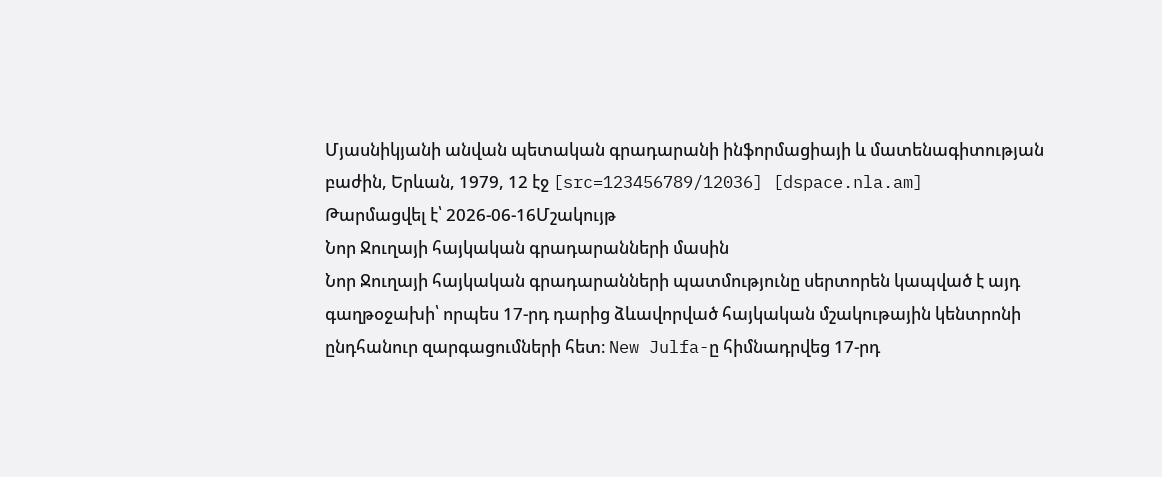Մյասնիկյանի անվան պետական գրադարանի ինֆորմացիայի և մատենագիտության բաժին, Երևան, 1979, 12 էջ [src=123456789/12036] [dspace.nla.am]
Թարմացվել է՝ 2026-06-16Մշակույթ
Նոր Ջուղայի հայկական գրադարանների մասին
Նոր Ջուղայի հայկական գրադարանների պատմությունը սերտորեն կապված է այդ գաղթօջախի՝ որպես 17-րդ դարից ձևավորված հայկական մշակութային կենտրոնի ընդհանուր զարգացումների հետ։ New Julfa-ը հիմնադրվեց 17-րդ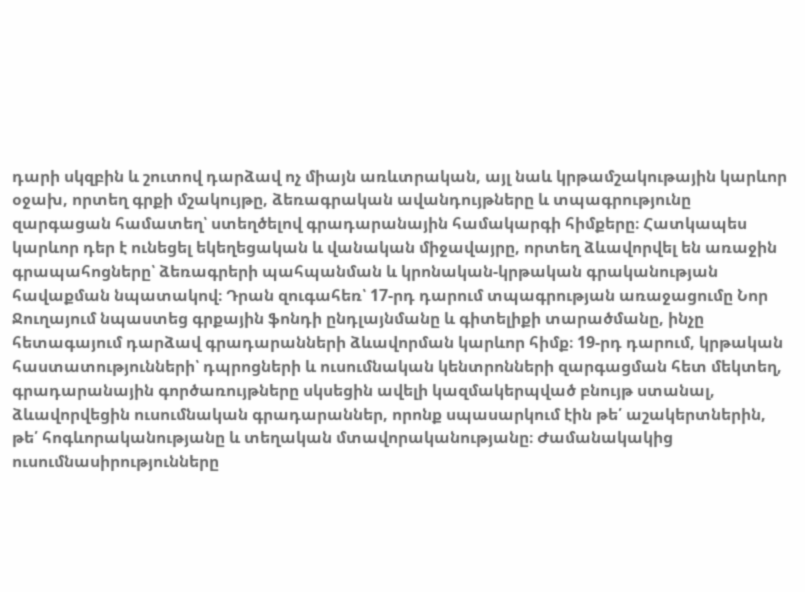դարի սկզբին և շուտով դարձավ ոչ միայն առևտրական, այլ նաև կրթամշակութային կարևոր օջախ, որտեղ գրքի մշակույթը, ձեռագրական ավանդույթները և տպագրությունը զարգացան համատեղ՝ ստեղծելով գրադարանային համակարգի հիմքերը։ Հատկապես կարևոր դեր է ունեցել եկեղեցական և վանական միջավայրը, որտեղ ձևավորվել են առաջին գրապահոցները՝ ձեռագրերի պահպանման և կրոնական-կրթական գրականության հավաքման նպատակով։ Դրան զուգահեռ՝ 17-րդ դարում տպագրության առաջացումը Նոր Ջուղայում նպաստեց գրքային ֆոնդի ընդլայնմանը և գիտելիքի տարածմանը, ինչը հետագայում դարձավ գրադարանների ձևավորման կարևոր հիմք։ 19-րդ դարում, կրթական հաստատությունների՝ դպրոցների և ուսումնական կենտրոնների զարգացման հետ մեկտեղ, գրադարանային գործառույթները սկսեցին ավելի կազմակերպված բնույթ ստանալ, ձևավորվեցին ուսումնական գրադարաններ, որոնք սպասարկում էին թե՛ աշակերտներին, թե՛ հոգևորականությանը և տեղական մտավորականությանը։ Ժամանակակից ուսումնասիրությունները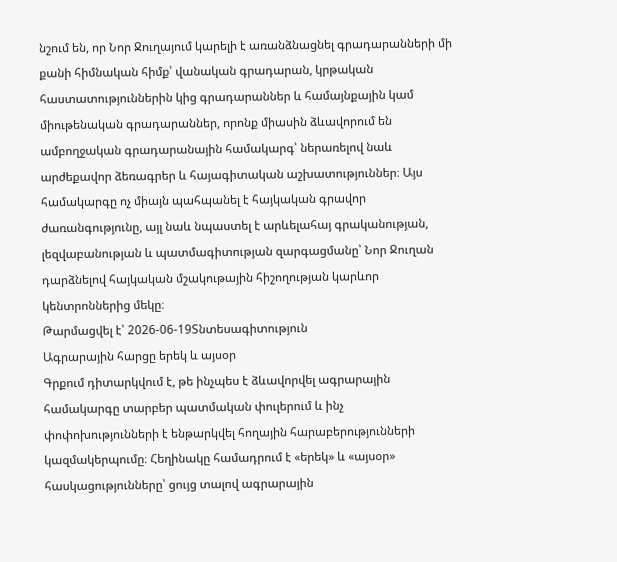նշում են, որ Նոր Ջուղայում կարելի է առանձնացնել գրադարանների մի քանի հիմնական հիմք՝ վանական գրադարան, կրթական հաստատություններին կից գրադարաններ և համայնքային կամ միութենական գրադարաններ, որոնք միասին ձևավորում են ամբողջական գրադարանային համակարգ՝ ներառելով նաև արժեքավոր ձեռագրեր և հայագիտական աշխատություններ։ Այս համակարգը ոչ միայն պահպանել է հայկական գրավոր ժառանգությունը, այլ նաև նպաստել է արևելահայ գրականության, լեզվաբանության և պատմագիտության զարգացմանը՝ Նոր Ջուղան դարձնելով հայկական մշակութային հիշողության կարևոր կենտրոններից մեկը։
Թարմացվել է՝ 2026-06-19Տնտեսագիտություն
Ագրարային հարցը երեկ և այսօր
Գրքում դիտարկվում է, թե ինչպես է ձևավորվել ագրարային համակարգը տարբեր պատմական փուլերում և ինչ փոփոխությունների է ենթարկվել հողային հարաբերությունների կազմակերպումը։ Հեղինակը համադրում է «երեկ» և «այսօր» հասկացությունները՝ ցույց տալով ագրարային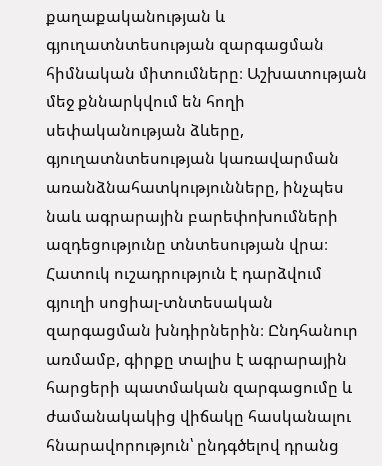քաղաքականության և գյուղատնտեսության զարգացման հիմնական միտումները։ Աշխատության մեջ քննարկվում են հողի սեփականության ձևերը, գյուղատնտեսության կառավարման առանձնահատկությունները, ինչպես նաև ագրարային բարեփոխումների ազդեցությունը տնտեսության վրա։ Հատուկ ուշադրություն է դարձվում գյուղի սոցիալ-տնտեսական զարգացման խնդիրներին։ Ընդհանուր առմամբ, գիրքը տալիս է ագրարային հարցերի պատմական զարգացումը և ժամանակակից վիճակը հասկանալու հնարավորություն՝ ընդգծելով դրանց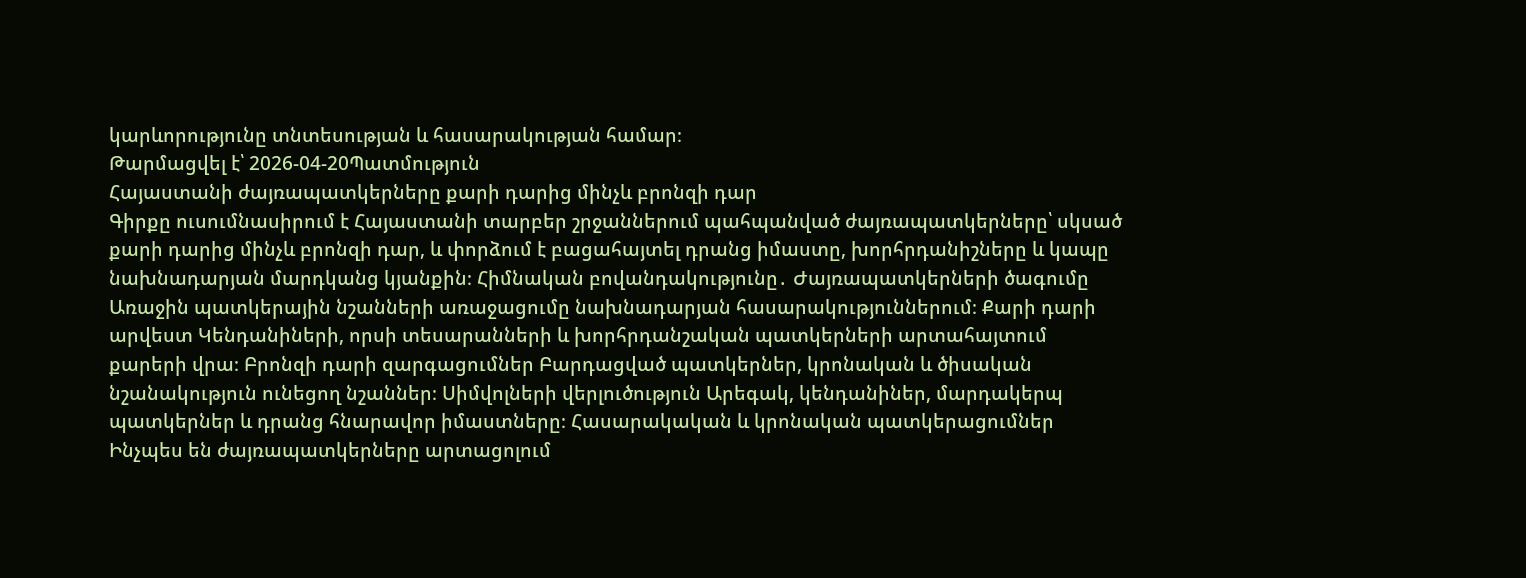կարևորությունը տնտեսության և հասարակության համար։
Թարմացվել է՝ 2026-04-20Պատմություն
Հայաստանի ժայռապատկերները քարի դարից մինչև բրոնզի դար
Գիրքը ուսումնասիրում է Հայաստանի տարբեր շրջաններում պահպանված ժայռապատկերները՝ սկսած քարի դարից մինչև բրոնզի դար, և փորձում է բացահայտել դրանց իմաստը, խորհրդանիշները և կապը նախնադարյան մարդկանց կյանքին։ Հիմնական բովանդակությունը․ Ժայռապատկերների ծագումը Առաջին պատկերային նշանների առաջացումը նախնադարյան հասարակություններում։ Քարի դարի արվեստ Կենդանիների, որսի տեսարանների և խորհրդանշական պատկերների արտահայտում քարերի վրա։ Բրոնզի դարի զարգացումներ Բարդացված պատկերներ, կրոնական և ծիսական նշանակություն ունեցող նշաններ։ Սիմվոլների վերլուծություն Արեգակ, կենդանիներ, մարդակերպ պատկերներ և դրանց հնարավոր իմաստները։ Հասարակական և կրոնական պատկերացումներ Ինչպես են ժայռապատկերները արտացոլում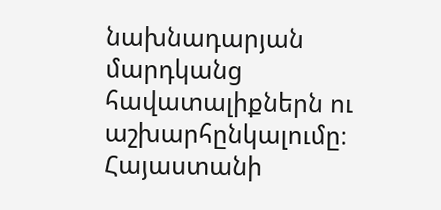նախնադարյան մարդկանց հավատալիքներն ու աշխարհընկալումը։ Հայաստանի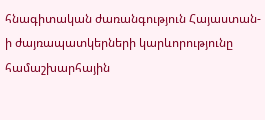հնագիտական ժառանգություն Հայաստան-ի ժայռապատկերների կարևորությունը համաշխարհային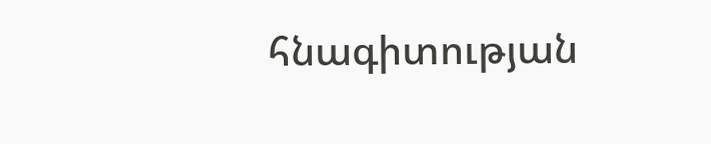հնագիտության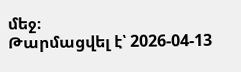մեջ։
Թարմացվել է՝ 2026-04-13